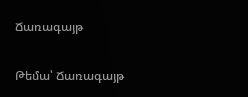Ճառագայթ

Թեմա՝ Ճառագայթ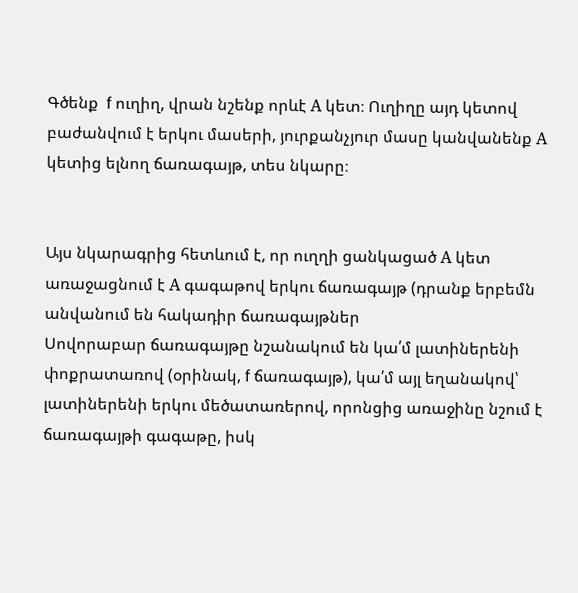Գծենք  f ուղիղ, վրան նշենք որևէ А կետ։ Ուղիղը այդ կետով բաժանվում է երկու մասերի, յուրքանչյուր մասը կանվանենք А կետից ելնող ճառագայթ, տես նկարը։


Այս նկարագրից հետևում է, որ ուղղի ցանկացած А կետ առաջացնում է А գագաթով երկու ճառագայթ (դրանք երբեմն անվանում են հակադիր ճառագայթներ
Սովորաբար ճառագայթը նշանակում են կա՛մ լատիներենի փոքրատառով (օրինակ, f ճառագայթ), կա՛մ այլ եղանակով՝ լատիներենի երկու մեծատառերով, որոնցից առաջինը նշում է ճառագայթի գագաթը, իսկ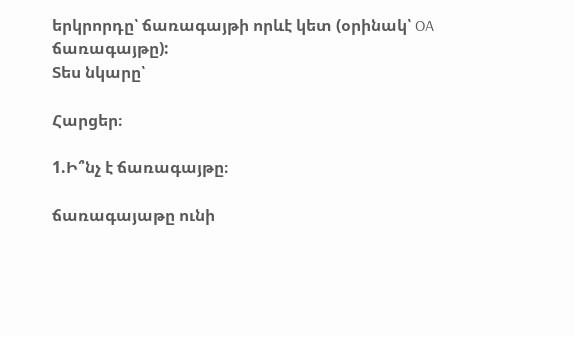երկրորդը՝ ճառագայթի որևէ կետ (օրինակ՝ OA ճառագայթը):
Տես նկարը՝

Հարցեր։

1.Ի՞նչ է ճառագայթը։

ճառագայաթը ունի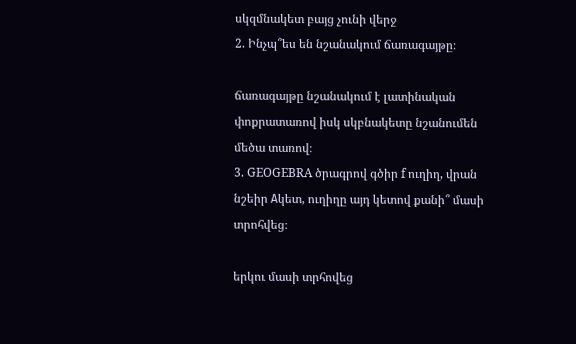սկզմնակետ բայց չունի վերջ
2. Ինչպ՞ես են նշանակում ճառագայթը։

ճառագայթը նշանակում է լատինական փոքրատառով իսկ սկբնակետը նշանումեն մեծա տառով։
3. GEOGEBRA ծրագրով գծիր f ուղիղ, վրան նշեիր Аկետ, ուղիղը այդ կետով քանի՞ մասի տրոհվեց։

երկու մասի տրհովեց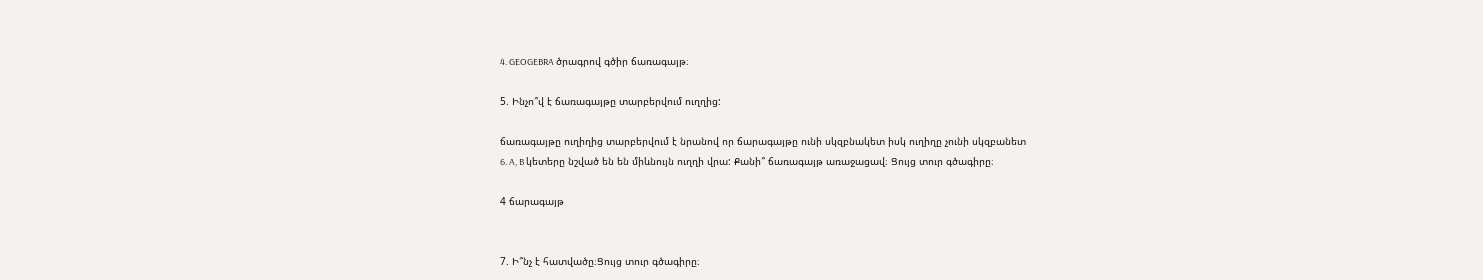4. GEOGEBRA ծրագրով գծիր ճառագայթ։

5. Ինչո՞վ է ճառագայթը տարբերվում ուղղից:

ճառագայթը ուղիղից տարբերվում է նրանով որ ճարագայթը ունի սկզբնակետ իսկ ուղիղը չունի սկզբանետ
6. A, B կետերը նշված են են միևնույն ուղղի վրա: Քանի՞ ճառագայթ առաջացավ։ Ցույց տուր գծագիրը։

4 ճարագայթ


7. Ի՞նչ է հատվածը։Ցույց տուր գծագիրը։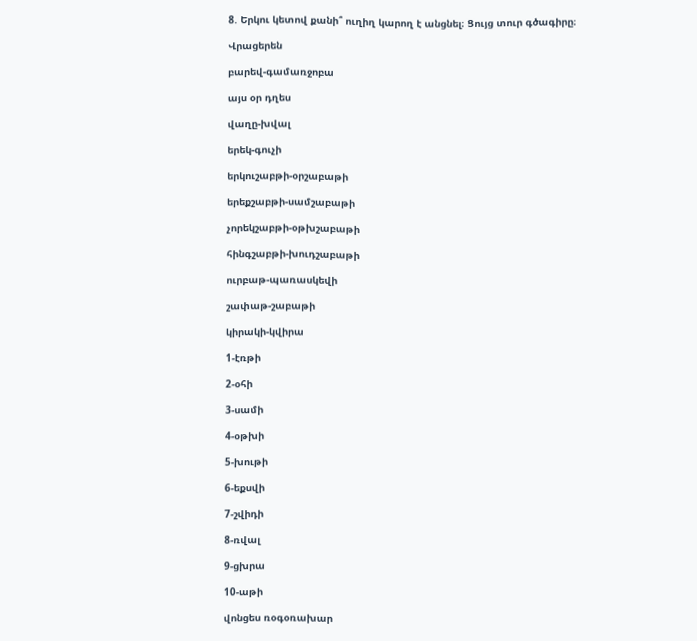8. Երկու կետով քանի՞ ուղիղ կարող է անցնել։ Ցույց տուր գծագիրը։

Վրացերեն

բարեվ-գամառջոբա

այս օր դղես

վաղը-խվալ

երեկ-գուչի

երկուշաբթի-օրշաբաթի

երեքշաբթի-սամշաբաթի

չորեկշաբթի-օթխշաբաթի

հինգշաբթի-խուդշաբաթի

ուրբաթ-պառասկեվի

շափաթ-շաբաթի

կիրակի-կվիրա

1-էռթի

2-օհի

3-սամի

4-օթխի

5-խութի

6-եքսվի

7-շվիդի

8-ռվալ

9-ցխրա

10-աթի

վոնցես ռօգօռախար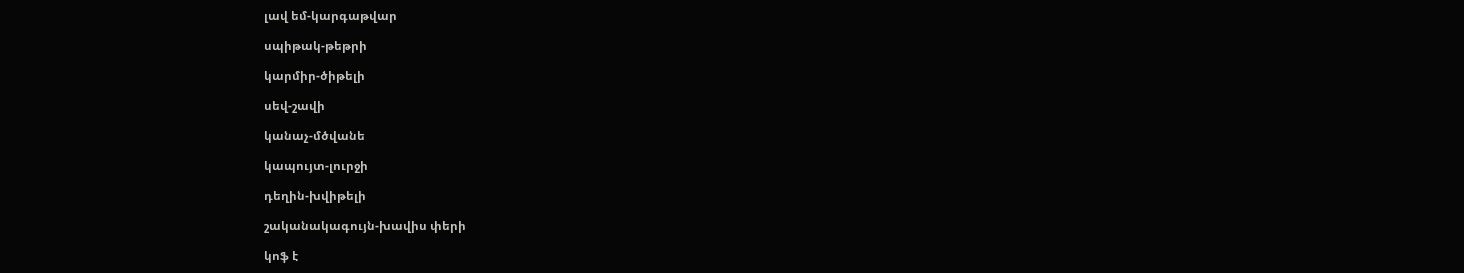լավ եմ-կարգաթվար

սպիթակ-թեթրի

կարմիր-ծիթելի

սեվ-շավի

կանաչ-մծվանե

կապույտ-լուրջի

դեղին-խվիթելի

շականակագույն-խավիս փերի

կոֆ է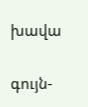խավա

գույն-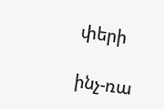փերի

ինչ-ռա